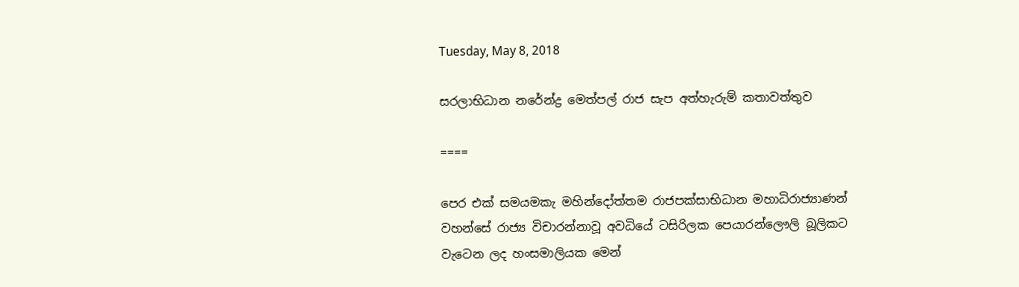Tuesday, May 8, 2018

සරලාභිධාන නරේන්ද්‍ර මෙත්පල් රාජ සැප අත්හැරුම් කතාවත්තුව

====

පෙර එක් සමයමකැ මහින්දෝත්තම රාජපක්සාභිධාන මහාධිරාජ්‍යාණන් වහන්සේ රාජ්‍ය විචාරන්නාවූ අවධියේ ටසිරිලක පෙයාරන්ලෞලි බූලිකට වැටෙන ලද හංසමාලියක මෙන්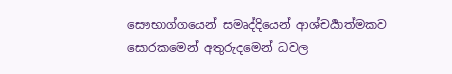සෞභාග්ගයෙන් සමෘද්දියෙන් ආශ්චර්‍යාත්මකව සොරකමෙන් අතුරුදමෙන් ධවල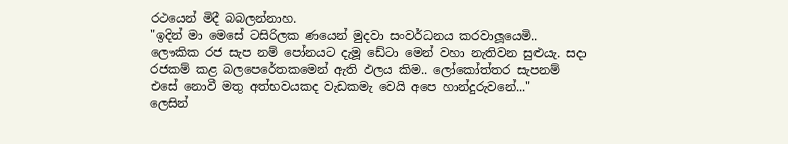රථයෙන් මිදී බබලන්නාහ.
"ඉදින් මා මෙසේ ටසිරිලක ණයෙන් මුදවා සංවර්ධනය කරවාලූයෙමි.. ලෞකික රජ සැප නම් පෝනයට දැමූ ඩේටා මෙන් වහා නැතිවන සුළුයැ. සදා රජකම් කළ බලපෙරේතකමෙන් ඇති ඵලය කිම.. ලෝකෝත්තර සැපනම් එසේ නොවී මතු අත්භවයකද වැඩකමැ වෙයි අපෙ හාන්දුරුවනේ..."
ලෙසින්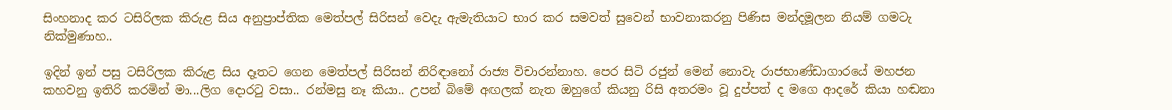සිංහනාද කර ටසිරිලක කිරුළ සිය අනුප්‍රාප්තික මෙත්පල් සිරිසන් වෙදැ ඇමැතියාට භාර කර සමවත් සුවෙන් භාවනාකරනු පිණිස මන්දමූලන නියම් ගමටැ නික්මුණාහ..

ඉදින් ඉන් පසු ටසිරිලක කිරුළ සිය දෑතට ගෙන මෙත්පල් සිරිසන් නිරිඳානෝ රාජ්‍ය විචාරන්නාහ. පෙර සිටි රජුන් මෙන් නොවැ රාජභාණ්ඩාගාරයේ මහජන කහවනු ඉතිරි කරමින් මා...ලිග දොරටු වසා.. රන්මසු නෑ කියා.. උපන් බිමේ අඟලක් නැත ඔහුගේ කියනු රිසි අතරමං වූ දුප්පත් ද මගෙ ආදරේ කියා හඬනා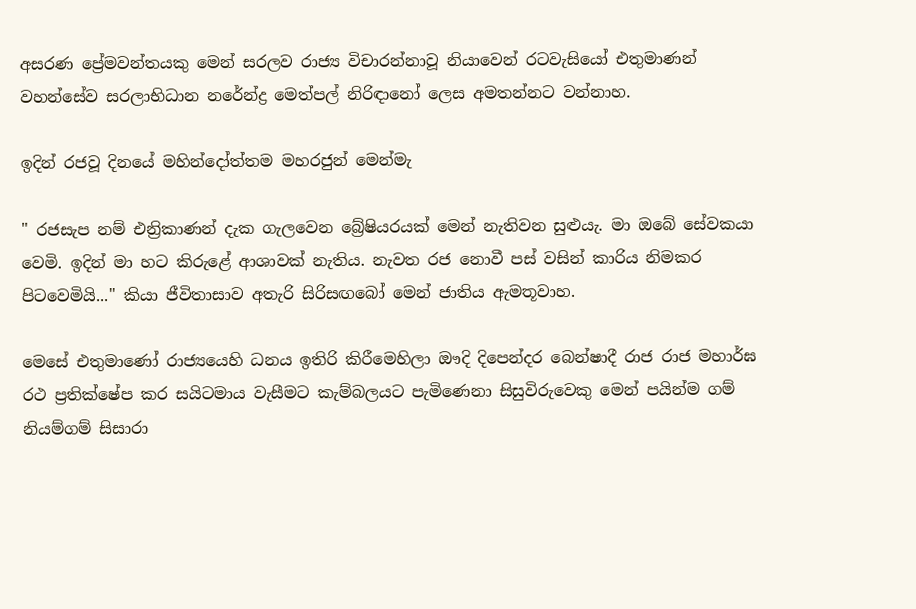අසරණ ප්‍රේමවන්තයකු මෙන් සරලව රාජ්‍ය විචාරන්නාවූ නියාවෙන් රටවැසියෝ එතුමාණන් වහන්සේව සරලාභිධාන නරේන්ද්‍ර මෙත්පල් නිරිඳානෝ ලෙස අමතන්නට වන්නාහ.

ඉදින් රජවූ දිනයේ මහින්දෝත්තම මහරජුන් මෙන්මැ

" රජසැප නම් එන්‍රිකාණන් දැක ගැලවෙන බ්‍රේෂියරයක් මෙන් නැතිවන සුළුයැ. මා ඔබේ සේවකයා වෙමි. ඉදින් මා හට කිරුළේ ආශාවක් නැතිය. නැවත රජ නොවී පස් වසින් කාරිය නිමකර පිටවෙමියි..." කියා ජීවිතාසාව අතැරි සිරිසඟබෝ මෙන් ජාතිය ඇමතූවාහ.

මෙසේ එතුමාණෝ රාජ්‍යයෙහි ධනය ඉතිරි කිරීමෙහිලා ඖදි දිපෙන්දර බෙන්ෂාදී රාජ රාජ මහාර්ඝ රථ ප්‍රතික්ෂේප කර සයිටමාය වැසීමට කැම්බලයට පැමිණෙනා සිසුවිරුවෙකු මෙන් පයින්ම ගම් නියම්ගම් සිසාරා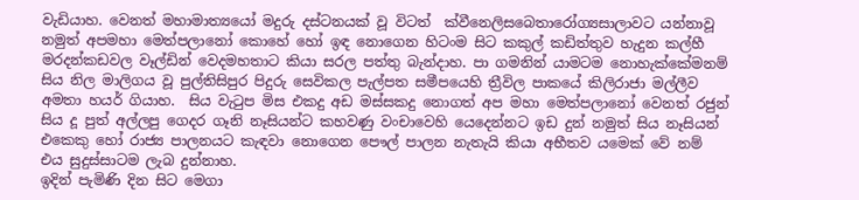වැඩියාහ. වෙනත් මහාමාත්‍යයෝ මදුරු දස්ටනයක් වූ විටත්  ක්වීනෙලිසබෙතාරෝග්‍යසාලාවට යන්නාවූ නමුත් අපමහා මෙත්පලානෝ කොහේ හෝ ඉඳ නොගෙන හිටංම සිට කකුල් කඩිත්තුව හැදුන කල්හී මරදන්කඩවල වෑල්ඩින් වෙදමහතාට කියා සරල පත්තු බැන්දාහ. පා ගමනින් යාමටම නොහැක්කේමනම් සිය නිල මාලිගය වූ පුල්තිසිපුර පිදුරු සෙවිකල පැල්පත සමීපයෙහි ත්‍රීවිල පාකයේ කිලිරාජා මල්ලීව අමතා හයර් ගියාහ.  සිය වැටුප මිස එකදු අඩ මස්සකදු නොගත් අප මහා මෙත්පලානෝ වෙනත් රජුන් සිය දූ පුත් අල්ලපු ගෙදර ගෑනි නෑසියන්ට කහවණු වංචාවෙහි යෙදෙන්නට ඉඩ දුන් නමුත් සිය නෑසියන් එකෙකු හෝ රාජ්‍ය පාලනයට කැඳවා නොගෙන පෞල් පාලන නැතැයි කියා අභීතව යමෙක් වේ නම් එය සුදුස්සාටම ලැබ දුන්නාහ.
ඉදින් පැමිණි දින සිට මෙගා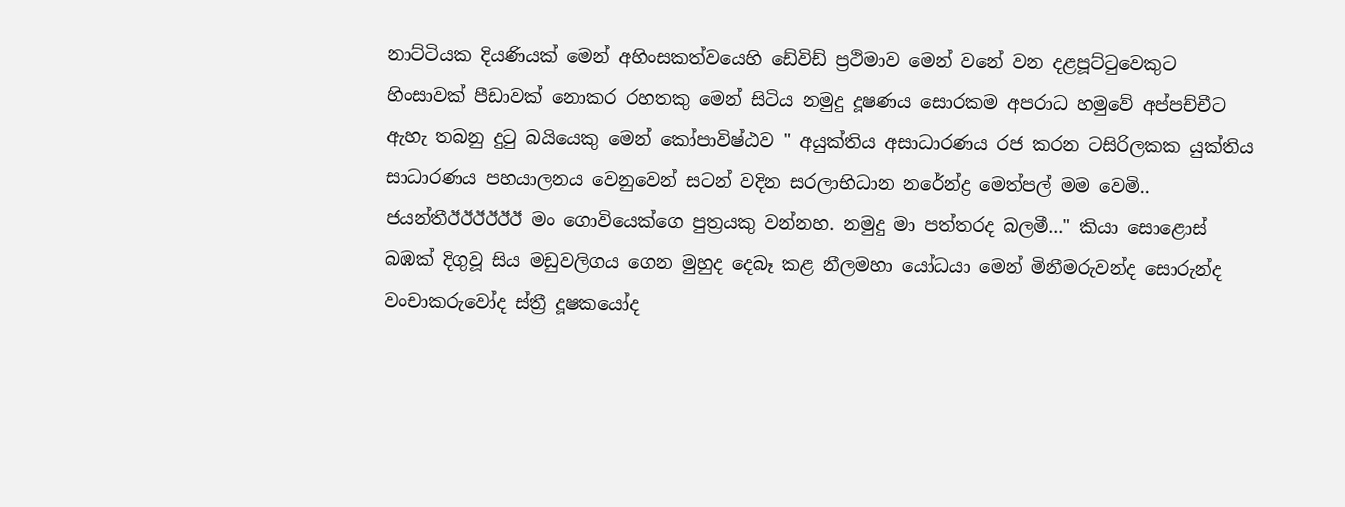නාට්ටියක දියණියක් මෙන් අහිංසකත්වයෙහි ඩේවිඩ් ප්‍රථිමාව මෙන් වනේ වන දළපූට්ටුවෙකුට හිංසාවක් පීඩාවක් නොකර රහතකු මෙන් සිටිය නමුදු දූෂණය සොරකම අපරාධ හමුවේ අප්පච්චීට ඇහැ තබනු දුටු බයියෙකු මෙන් කෝපාවිෂ්ඨව " අයුක්තිය අසාධාරණය රජ කරන ටසිරිලකක යුක්තිය සාධාරණය පහයාලනය වෙනුවෙන් සටන් වදින සරලාභිධාන නරේන්ද්‍ර මෙත්පල් මම වෙමි.. ජයන්තීඊඊඊඊඊඊ මං ගොවියෙක්ගෙ පුත්‍රයකු වන්නහ. නමුදු මා පත්තරද බලමී..." කියා සොළොස් බඹක් දිගුවූ සිය මඩුවලිගය ගෙන මුහුද දෙබෑ කළ නීලමහා යෝධයා මෙන් මිනීමරුවන්ද සොරුන්ද වංචාකරුවෝද ස්ත්‍රී දූෂකයෝද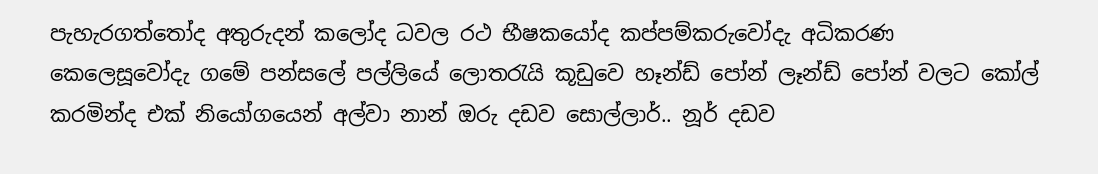පැහැරගත්තෝද අතුරුදන් කලෝද ධවල රථ භීෂකයෝද කප්පම්කරුවෝදැ අධිකරණ කෙලෙසූවෝදැ ගමේ පන්සලේ පල්ලියේ ලොතරැයි කූඩුවෙ හෑන්ඩ් පෝන් ලෑන්ඩ් පෝන් වලට කෝල් කරමින්ද එක් නියෝගයෙන් අල්වා නාන් ඔරු දඩව සොල්ලාර්.. නූර් දඩව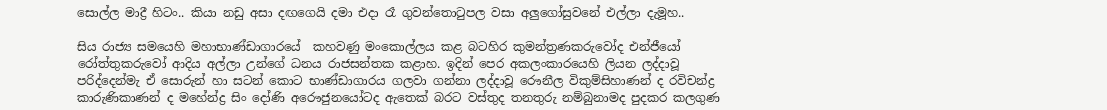සොල්ල මාද්‍රී හිටං.. කියා නඩු අසා දඟගෙයි දමා එදා රෑ ගුවන්තොටුපල වසා අලුගෝසුවනේ එල්ලා දැමූහ..

සිය රාජ්‍ය සමයෙහි මහාභාණ්ඩාගාරයේ  කහවණු මංකොල්ලය කළ බටහිර කුමන්ත්‍රණකරුවෝද එන්ජීයෝ රෝත්තුකරුවෝ ආදිය අල්ලා උන්ගේ ධනය රාජසන්තක කළාහ. ඉදින් පෙර අකලංකාරයෙහි ලියන ලද්දාවූ පරිද්දෙන්මැ ඒ සොරුන් හා සටන් කොට භාණ්ඩාගාරය ගලවා ගන්නා ලද්දාවූ රෞනීල විකුම්සිහාණන් ද රවිචන්ද්‍ර කාරුණිකාණන් ද මහේන්ද්‍ර සිං දෝණි අරෞජුනයෝටද ඇතෙක් බරට වස්තුද තනතුරු නම්බුනාමද පුදකර කලගුණ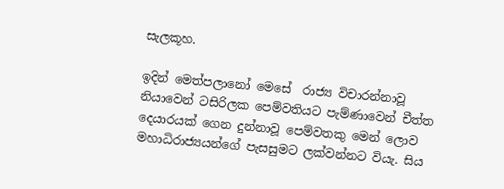සැලකූහ.

ඉදින් මෙත්පලානෝ මෙසේ  රාජ්‍ය විචාරන්නාවූ නියාවෙන් ටසිරිලක පෙම්වතියට පැම්ණාවෙන් චීත්ත දෙයාරයක් ගෙන දුන්නාවූ පෙම්වතකු මෙන් ලොව මහාධිරාජ්‍යයන්ගේ පැසසුමට ලක්වන්නට වියැ. සිය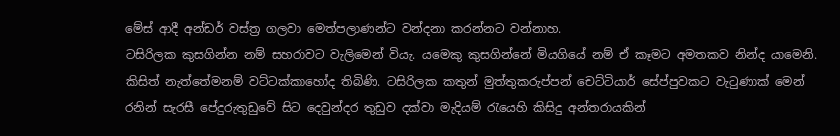මේස් ආදී අන්ඩර් වස්ත්‍ර ගලවා මෙත්පලාණන්ට වන්දනා කරන්නට වන්නාහ.
ටසිරිලක කුසගින්න නම් සහරාවට වැලිමෙන් වියැ. යමෙකු කුසගින්නේ මියගියේ නම් ඒ කෑමට අමතකව නින්ද යාමෙනි. කිසිත් නැත්තේමනම් වට්ටක්කාහෝද තිබිණි. ටසිරිලක කතුන් මුත්තුකරුප්පන් චෙට්ටියාර් සේප්පුවකට වැටුණාක් මෙන් රනින් සැරසී පේදුරුතුඩුවේ සිට දෙවුන්දර තුඩුව දක්වා මැදියම් රැයෙහි කිසිදු අන්තරායකින්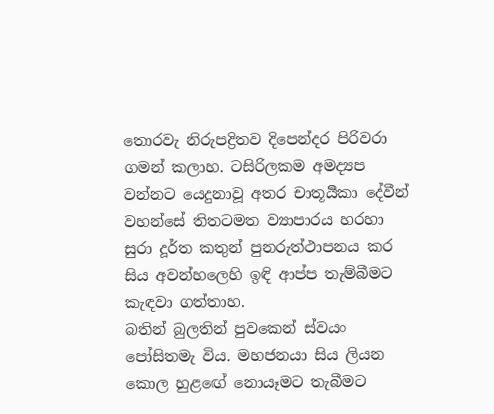තොරවැ නිරුපද්‍රිතව දිපෙන්දර පිරිවරා ගමන් කලාහ. ටසිරිලකම අමද්‍යප වන්නට යෙදුනාවූ අතර චාතූර්‍යිකා දේවීන් වහන්සේ තිතටමත ව්‍යාපාරය හරහා සුරා දූර්ත කතුන් පුනරුත්ථාපනය කර සිය අවන්හලෙහි ඉඳි ආප්ප තැම්බීමට කැඳවා ගත්තාහ.
බතින් බුලතින් පුවකෙන් ස්වයං පෝසිතමැ විය. මහජනයා සිය ලියන කොල හුළඟේ නොයෑමට තැබීමට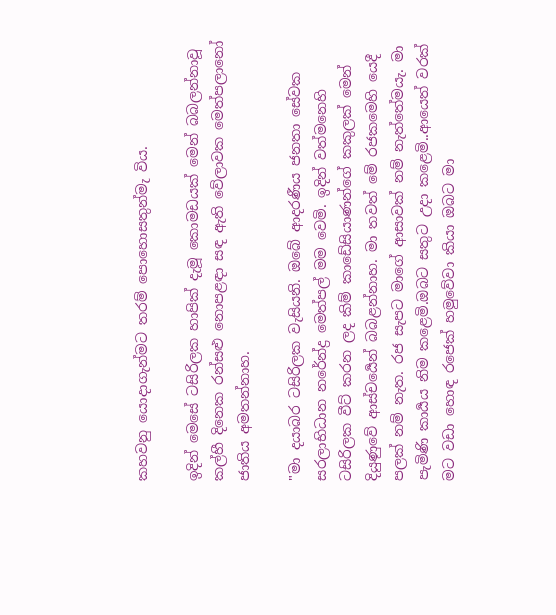කහවනු යොදාගැන්මට තරම් පොහොසතුන්මැ විය.

ඉදින් මෙසේ ටසිරිලක හාපික් දැමූ කොමඩයක් මෙන් බබලන්නාවූ කල්හී දිනෙක රන්සළු නොපළඳා සඳ ඇති වේලාවක මෙත්පලානෝ ජාතිය අමතන්නාහ.

"මා දයාබර ටසිරිලක වැසියනි. ඔබේ ආදරණීය ජනතා සේවක සරලාභිධාන නරේන්ද්‍ර මෙත්පල් මම වෙමි. ඉදින් වත්මනෙහි ටසිරිලක වීට් කරන ලද කිම් කාඩේසියාණන්ගේ කකුලක් මෙන් දියුණුවේ ආස්චර්‍යෙන් බබළන්නාහ. මා තවත් මේ රජකමෙහි යෙදී පලක් නම් නැත. රජ සැපට මාගේ ආසාවක් නම් නැත්තේමයැ. මා පැමිණි කාර්‍යය නිම කළෙමි.ඔබට සතුට උදා කළෙමි..ආයෙත් වරක් මට වඩා හොඳ රජෙක් හමුවේවා කියා ඔබට මා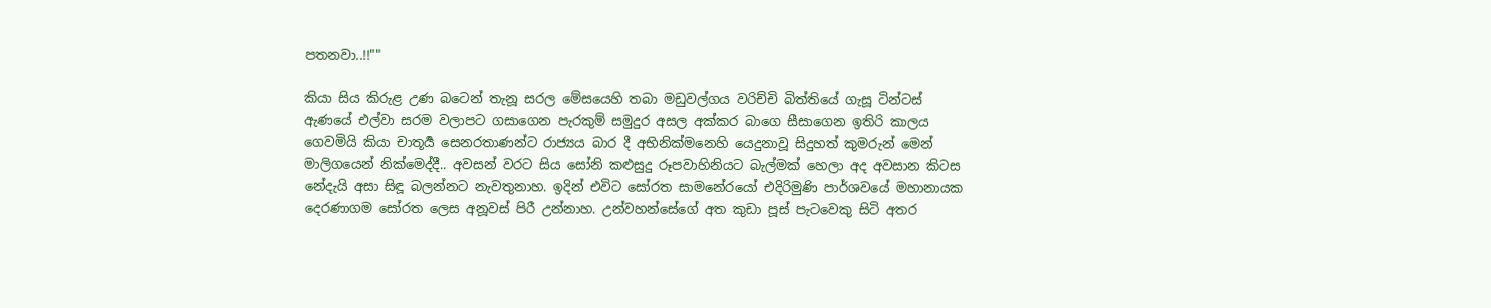පතනවා..!!""

කියා සිය කිරුළ උණ බටෙන් තැනූ සරල මේසයෙහි තබා මඩුවල්ගය වරිච්චි බිත්තියේ ගැසූ ටින්ටස් ඇණයේ එල්වා සරම වලාපට ගසාගෙන පැරකුම් සමුදුර අසල අක්කර බාගෙ සීසාගෙන ඉතිරි කාලය ගෙවමියි කියා චාතූර්‍ය සෙනරතාණන්ට රාජ්‍යය බාර දී අභිනික්මනෙහි යෙදුනාවූ සිදුහත් කුමරුන් මෙන් මාලිගයෙන් නික්මෙද්දී.. අවසන් වරට සිය සෝනි කළුසුදු රූපවාහිනියට බැල්මක් හෙලා අද අවසාන කිටස නේදැයි අසා සිඳූ බලන්නට නැවතුනාහ. ඉදින් එවිට සෝරත සාමනේරයෝ එදිරිමුණි පාර්ශවයේ මහානායක දෙරණාගම සෝරත ලෙස අනූවස් පිරී උන්නාහ. උන්වහන්සේගේ අත කුඩා පූස් පැටවෙකු සිටි අතර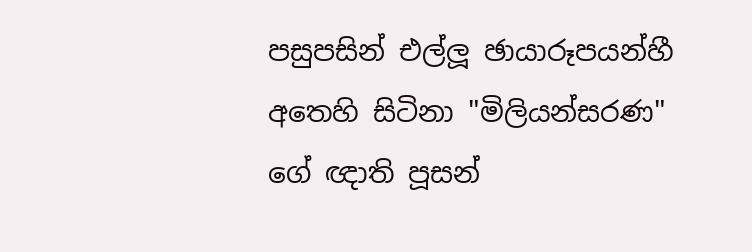පසුපසින් එල්ලූ ඡායාරූපයන්හී අතෙහි සිටිනා "මිලියන්සරණ" ගේ ඥාති පූසන්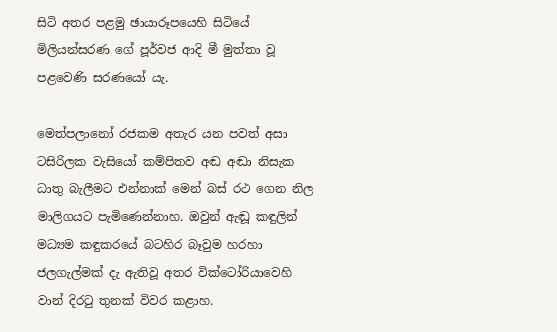සිටි අතර පළමු ඡායාරූපයෙහි සිටියේ මිලියන්සරණ ගේ පූර්වජ ආදි මී මුත්තා වූ පළවෙණි සරණයෝ යැ.

මෙත්පලානෝ රජකම අතැර යන පවත් අසා ටසිරිලක වැසියෝ කම්පිතව අඬ අඬා නිසැක ධාතු බැලීමට එන්නාක් මෙන් බස් රථ ගෙන නිල මාලිගයට පැමිණෙන්නාහ. ඔවුන් ඇඬූ කඳුලින් මධ්‍යම කඳුකරයේ බටහිර බෑවුම හරහා ජලගැල්මක් දැ ඇතිවූ අතර වික්ටෝරියාවෙහි වාන් දිරටු තුනක් විවර කළාහ.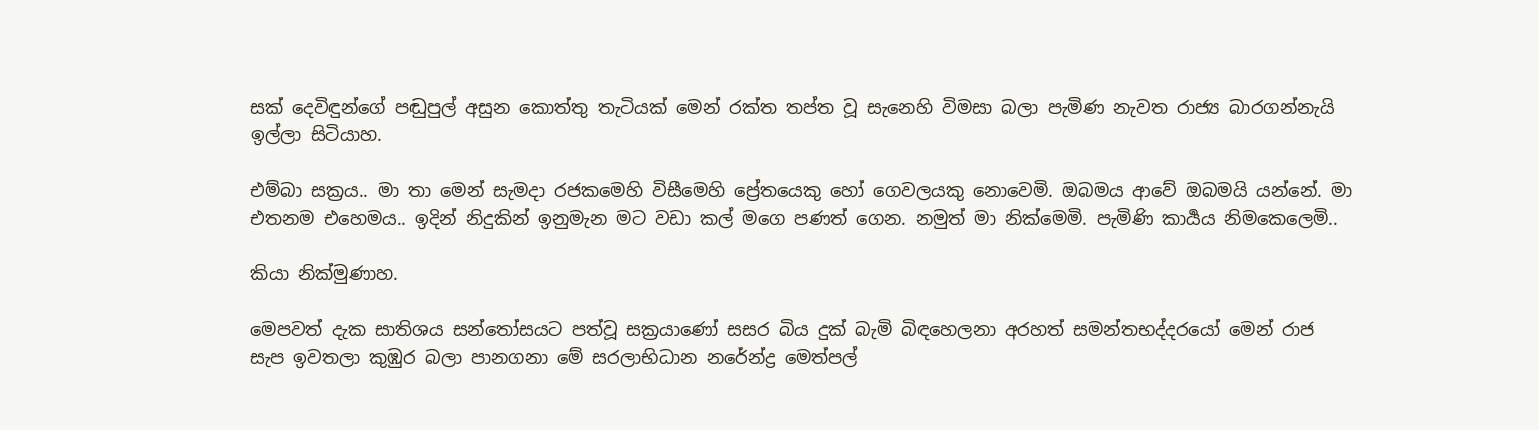සක් දෙවිඳුන්ගේ පඬුපුල් අසුන කොත්තු තැටියක් මෙන් රක්ත තප්ත වූ සැනෙහි විමසා බලා පැමිණ නැවත රාජ්‍ය බාරගන්නැයි ඉල්ලා සිටියාහ.

එම්බා සක්‍රය.. මා තා මෙන් සැමදා රජකමෙහි විසීමෙහි ප්‍රේතයෙකු හෝ ගෙවලයකු නොවෙමි. ඔබමය ආවේ ඔබමයි යන්නේ. මා එතනම එහෙමය.. ඉදින් නිදුකින් ඉනුමැන මට වඩා කල් මගෙ පණත් ගෙන. නමුත් මා නික්මෙමි. පැමිණි කාර්‍යය නිමකෙලෙමි..

කියා නික්මුණාහ.

මෙපවත් දැක සාතිශය සන්‍තෝසයට පත්වූ සක්‍රයාණෝ සසර බිය දුක් බැමි බිඳහෙලනා අරහත් සමන්තභද්‍දරයෝ මෙන් රාජ සැප ඉවතලා කුඹුර බලා පානගනා මේ සරලාභිධාන නරේන්ද්‍ර මෙත්පල්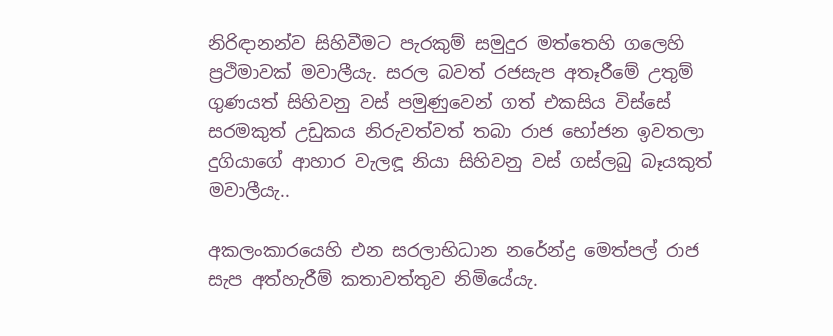නිරිඳානන්ව සිහිවීමට පැරකුම් සමුදුර මත්තෙහි ගලෙහි ප්‍රථිමාවක් මවාලීයැ. සරල බවත් රජසැප අතෑරීමේ උතුම් ගුණයත් සිහිවනු වස් පමුණුවෙන් ගත් එකසිය විස්සේ සරමකුත් උඩුකය නිරුවත්වත් තබා රාජ භෝජන ඉවතලා දුගියාගේ ආහාර වැලඳූ නියා සිහිවනු වස් ගස්ලබු බෑයකුත්  මවාලීයැ..

අකලංකාරයෙහි එන සරලාභිධාන නරේන්ද්‍ර මෙත්පල් රාජ සැප අත්හැරීම් කතාවත්තුව නිමියේයැ.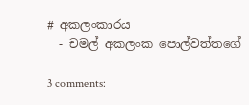# අකලංකාරය
  - චමල් අකලංක පොල්වත්තගේ

3 comments: